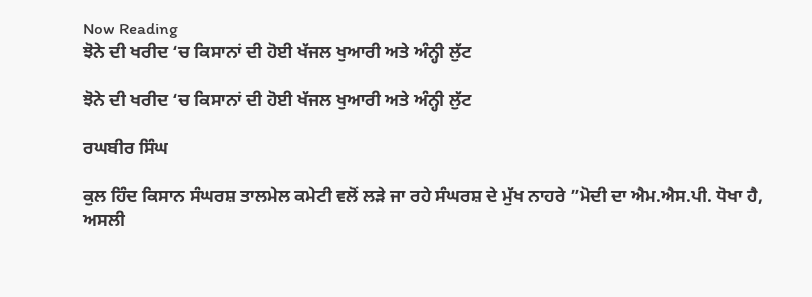Now Reading
ਝੋਨੇ ਦੀ ਖਰੀਦ ‘ਚ ਕਿਸਾਨਾਂ ਦੀ ਹੋਈ ਖੱਜਲ ਖੁਆਰੀ ਅਤੇ ਅੰਨ੍ਹੀ ਲੁੱਟ

ਝੋਨੇ ਦੀ ਖਰੀਦ ‘ਚ ਕਿਸਾਨਾਂ ਦੀ ਹੋਈ ਖੱਜਲ ਖੁਆਰੀ ਅਤੇ ਅੰਨ੍ਹੀ ਲੁੱਟ

ਰਘਬੀਰ ਸਿੰਘ

ਕੁਲ ਹਿੰਦ ਕਿਸਾਨ ਸੰਘਰਸ਼ ਤਾਲਮੇਲ ਕਮੇਟੀ ਵਲੋਂ ਲੜੇ ਜਾ ਰਹੇ ਸੰਘਰਸ਼ ਦੇ ਮੁੱਖ ਨਾਹਰੇ ”ਮੋਦੀ ਦਾ ਐਮ.ਐਸ.ਪੀ. ਧੋਖਾ ਹੈ, ਅਸਲੀ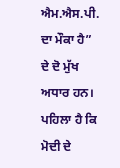ਐਮ.ਐਸ.ਪੀ. ਦਾ ਮੌਕਾ ਹੈ” ਦੇ ਦੋ ਮੁੱਖ ਅਧਾਰ ਹਨ। ਪਹਿਲਾ ਹੈ ਕਿ ਮੋਦੀ ਦੇ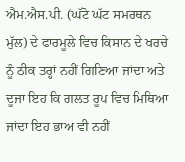ਐਮ.ਐਸ.ਪੀ. (ਘੱਟੋ ਘੱਟ ਸਮਰਥਨ ਮੁੱਲ) ਦੇ ਫਾਰਮੂਲੇ ਵਿਚ ਕਿਸਾਨ ਦੇ ਖਰਚੇ ਨੂੰ ਠੀਕ ਤਰ੍ਹਾਂ ਨਹੀਂ ਗਿਣਿਆ ਜਾਂਦਾ ਅਤੇ ਦੂਜਾ ਇਹ ਕਿ ਗਲਤ ਰੂਪ ਵਿਚ ਮਿਥਿਆ ਜਾਂਦਾ ਇਹ ਭਾਅ ਵੀ ਨਹੀਂ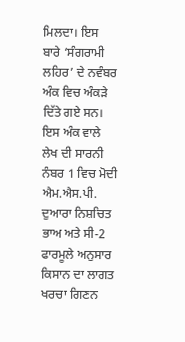ਮਿਲਦਾ। ਇਸ ਬਾਰੇ ‘ਸੰਗਰਾਮੀ ਲਹਿਰ’ ਦੇ ਨਵੰਬਰ ਅੰਕ ਵਿਚ ਅੰਕੜੇ ਦਿੱਤੇ ਗਏ ਸਨ। ਇਸ ਅੰਕ ਵਾਲੇ ਲੇਖ ਦੀ ਸਾਰਨੀ ਨੰਬਰ 1 ਵਿਚ ਮੋਦੀ ਐਮ.ਐਸ.ਪੀ. ਦੁਆਰਾ ਨਿਸ਼ਚਿਤ ਭਾਅ ਅਤੇ ਸੀ-2 ਫਾਰਮੂਲੇ ਅਨੁਸਾਰ ਕਿਸਾਨ ਦਾ ਲਾਗਤ ਖਰਚਾ ਗਿਣਨ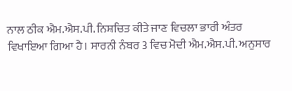ਨਾਲ ਠੀਕ ਐਮ.ਐਸ.ਪੀ. ਨਿਸ਼ਚਿਤ ਕੀਤੇ ਜਾਣ ਵਿਚਲਾ ਭਾਰੀ ਅੰਤਰ ਵਿਖਾਇਆ ਗਿਆ ਹੈ। ਸਾਰਨੀ ਨੰਬਰ 3 ਵਿਚ ਮੋਦੀ ਐਮ.ਐਸ.ਪੀ. ਅਨੁਸਾਰ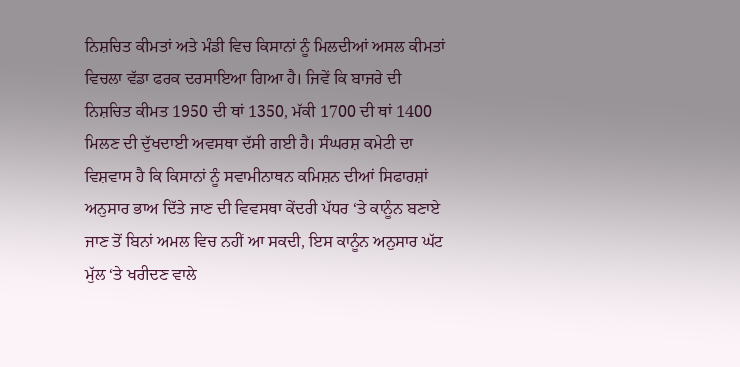ਨਿਸ਼ਚਿਤ ਕੀਮਤਾਂ ਅਤੇ ਮੰਡੀ ਵਿਚ ਕਿਸਾਨਾਂ ਨੂੰ ਮਿਲਦੀਆਂ ਅਸਲ ਕੀਮਤਾਂ ਵਿਚਲਾ ਵੱਡਾ ਫਰਕ ਦਰਸਾਇਆ ਗਿਆ ਹੈ। ਜਿਵੇਂ ਕਿ ਬਾਜਰੇ ਦੀ ਨਿਸ਼ਚਿਤ ਕੀਮਤ 1950 ਦੀ ਥਾਂ 1350, ਮੱਕੀ 1700 ਦੀ ਥਾਂ 1400 ਮਿਲਣ ਦੀ ਦੁੱਖਦਾਈ ਅਵਸਥਾ ਦੱਸੀ ਗਈ ਹੈ। ਸੰਘਰਸ਼ ਕਮੇਟੀ ਦਾ ਵਿਸ਼ਵਾਸ ਹੈ ਕਿ ਕਿਸਾਨਾਂ ਨੂੰ ਸਵਾਮੀਨਾਥਨ ਕਮਿਸ਼ਨ ਦੀਆਂ ਸਿਫਾਰਸ਼ਾਂ ਅਨੁਸਾਰ ਭਾਅ ਦਿੱਤੇ ਜਾਣ ਦੀ ਵਿਵਸਥਾ ਕੇਂਦਰੀ ਪੱਧਰ ‘ਤੇ ਕਾਨੂੰਨ ਬਣਾਏ ਜਾਣ ਤੋਂ ਬਿਨਾਂ ਅਮਲ ਵਿਚ ਨਹੀਂ ਆ ਸਕਦੀ, ਇਸ ਕਾਨੂੰਨ ਅਨੁਸਾਰ ਘੱਟ ਮੁੱਲ ‘ਤੇ ਖਰੀਦਣ ਵਾਲੇ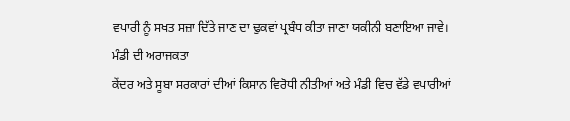ਵਪਾਰੀ ਨੂੰ ਸਖਤ ਸਜ਼ਾ ਦਿੱਤੇ ਜਾਣ ਦਾ ਢੁਕਵਾਂ ਪ੍ਰਬੰਧ ਕੀਤਾ ਜਾਣਾ ਯਕੀਨੀ ਬਣਾਇਆ ਜਾਵੇ।
ਮੰਡੀ ਦੀ ਅਰਾਜਕਤਾ
ਕੇਂਦਰ ਅਤੇ ਸੂਬਾ ਸਰਕਾਰਾਂ ਦੀਆਂ ਕਿਸਾਨ ਵਿਰੋਧੀ ਨੀਤੀਆਂ ਅਤੇ ਮੰਡੀ ਵਿਚ ਵੱਡੇ ਵਪਾਰੀਆਂ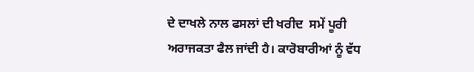ਦੇ ਦਾਖਲੇ ਨਾਲ ਫਸਲਾਂ ਦੀ ਖਰੀਦ  ਸਮੇਂ ਪੂਰੀ ਅਰਾਜਕਤਾ ਫੈਲ ਜਾਂਦੀ ਹੈ। ਕਾਰੋਬਾਰੀਆਂ ਨੂੰ ਵੱਧ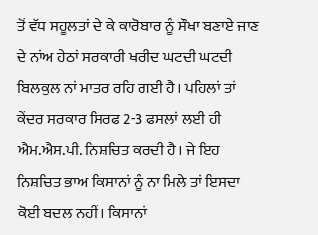ਤੋਂ ਵੱਧ ਸਹੂਲਤਾਂ ਦੇ ਕੇ ਕਾਰੋਬਾਰ ਨੂੰ ਸੌਖਾ ਬਣਾਏ ਜਾਣ ਦੇ ਨਾਂਅ ਹੇਠਾਂ ਸਰਕਾਰੀ ਖਰੀਦ ਘਟਦੀ ਘਟਦੀ ਬਿਲਕੁਲ ਨਾਂ ਮਾਤਰ ਰਹਿ ਗਈ ਹੈ। ਪਹਿਲਾਂ ਤਾਂ ਕੇਂਦਰ ਸਰਕਾਰ ਸਿਰਫ 2-3 ਫਸਲਾਂ ਲਈ ਹੀ ਐਮ.ਐਸ.ਪੀ. ਨਿਸ਼ਚਿਤ ਕਰਦੀ ਹੈ। ਜੇ ਇਹ ਨਿਸ਼ਚਿਤ ਭਾਅ ਕਿਸਾਨਾਂ ਨੂੰ ਨਾ ਮਿਲੇ ਤਾਂ ਇਸਦਾ ਕੋਈ ਬਦਲ ਨਹੀਂ। ਕਿਸਾਨਾਂ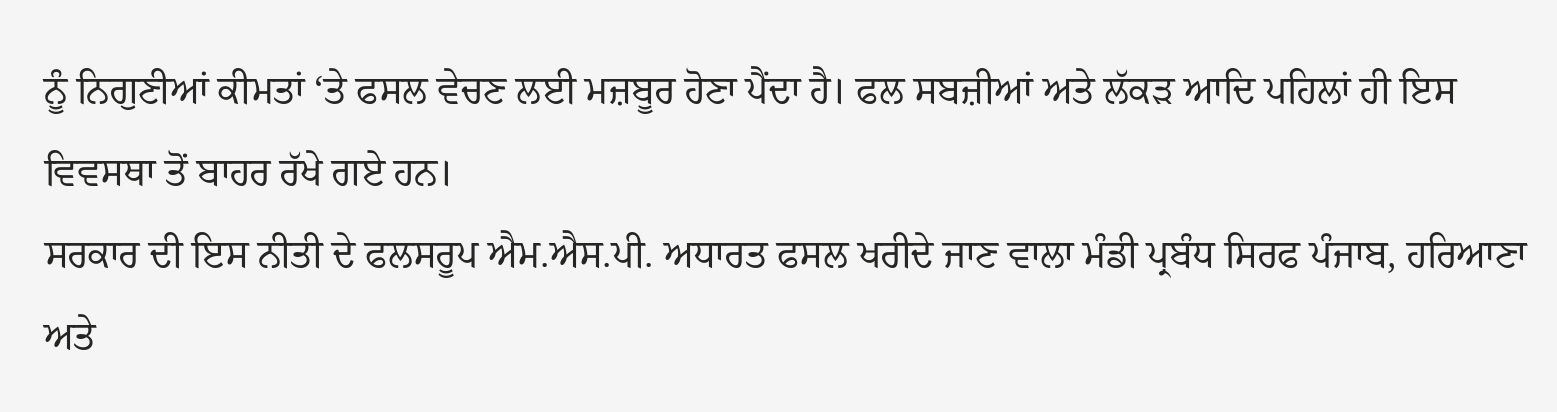ਨੂੰ ਨਿਗੁਣੀਆਂ ਕੀਮਤਾਂ ‘ਤੇ ਫਸਲ ਵੇਚਣ ਲਈ ਮਜ਼ਬੂਰ ਹੋਣਾ ਪੈਂਦਾ ਹੈ। ਫਲ ਸਬਜ਼ੀਆਂ ਅਤੇ ਲੱਕੜ ਆਦਿ ਪਹਿਲਾਂ ਹੀ ਇਸ ਵਿਵਸਥਾ ਤੋਂ ਬਾਹਰ ਰੱਖੇ ਗਏ ਹਨ।
ਸਰਕਾਰ ਦੀ ਇਸ ਨੀਤੀ ਦੇ ਫਲਸਰੂਪ ਐਮ.ਐਸ.ਪੀ. ਅਧਾਰਤ ਫਸਲ ਖਰੀਦੇ ਜਾਣ ਵਾਲਾ ਮੰਡੀ ਪ੍ਰਬੰਧ ਸਿਰਫ ਪੰਜਾਬ, ਹਰਿਆਣਾ ਅਤੇ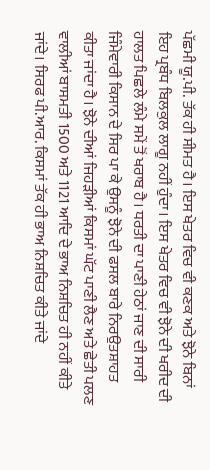ਪੱਛਮੀ ਯੂ.ਪੀ. ਤੱਕ ਹੀ ਸੀਮਤ ਹੈ। ਇਸ ਖੇਤਰ ਵਿਚ ਵੀ ਕਣਕ ਅਤੇ ਝੋਨੇ ਬਿਨਾਂ ਇਹ ਪ੍ਰਬੰਧ ਬਿਲਕੁਲ ਲਾਗੂ ਨਹੀਂ ਹੁੰਦਾ। ਇਸ ਖੇਤਰ ਵਿਚ ਵੀ ਝੋਨੇ ਦੀ ਖਰੀਦ ਦੀ ਹਾਲਤ ਪਿਛਲੇ ਲੰਮੇ ਸਮੇਂ ਤੋਂ ਖਰਾਬ ਹੈ। ਧਰਤੀ ਦਾ ਪਾਣੀ ਹੇਠਾਂ ਜਾਣ ਦੀ ਸਾਰੀ ਜਿੰਮੇਵਾਰੀ ਕਿਸਾਨ ਦੇ ਸਿਰ ਪਾ ਕੇ ਉਸਨੂੰ ਝੋਨੇ ਦੀ ਫਸਲ ਬਾਰੇ ਨਿਰਉਤਸ਼ਾਹਤ ਕੀਤਾ ਜਾਂਦਾ ਹੈ। ਝੋਨੇ ਦੀਆਂ ਜਿਹੜੀਆਂ ਕਿਸਮਾਂ ਘੱਟ ਪਾਣੀ ਲੈਣ ਅਤੇ ਛੇਤੀ ਪਲਣ ਵਾਲੀਆਂ ਬਾਸਮਤੀ 1500 ਅਤੇ 1121 ਆਦਿ ਦੇ ਭਾਅ ਨਿਸ਼ਚਿਤ ਹੀ ਨਹੀਂ ਕੀਤੇ ਜਾਂਦੇ। ਸਿਰਫ ਪੀ.ਆਰ. ਕਿਸਮਾਂ ਤੱਕ ਹੀ ਭਾਅ ਨਿਸ਼ਚਿਤ ਕੀਤੇ ਜਾਂਦੇ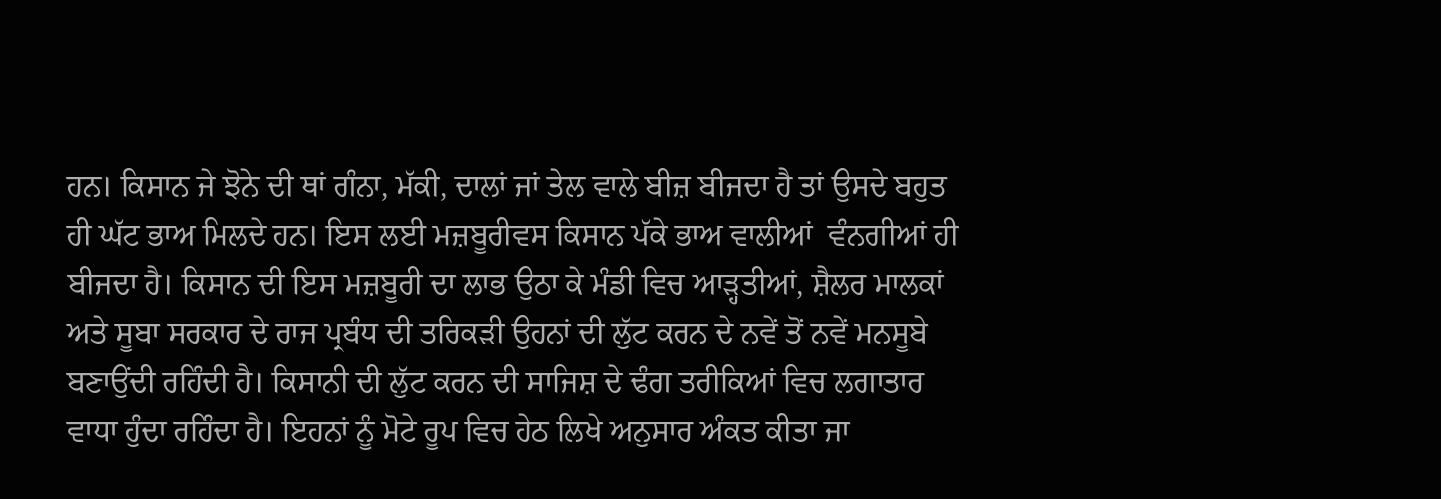ਹਨ। ਕਿਸਾਨ ਜੇ ਝੋਨੇ ਦੀ ਥਾਂ ਗੰਨਾ, ਮੱਕੀ, ਦਾਲਾਂ ਜਾਂ ਤੇਲ ਵਾਲੇ ਬੀਜ਼ ਬੀਜਦਾ ਹੈ ਤਾਂ ਉਸਦੇ ਬਹੁਤ ਹੀ ਘੱਟ ਭਾਅ ਮਿਲਦੇ ਹਨ। ਇਸ ਲਈ ਮਜ਼ਬੂਰੀਵਸ ਕਿਸਾਨ ਪੱਕੇ ਭਾਅ ਵਾਲੀਆਂ  ਵੰਨਗੀਆਂ ਹੀ ਬੀਜਦਾ ਹੈ। ਕਿਸਾਨ ਦੀ ਇਸ ਮਜ਼ਬੂਰੀ ਦਾ ਲਾਭ ਉਠਾ ਕੇ ਮੰਡੀ ਵਿਚ ਆੜ੍ਹਤੀਆਂ, ਸ਼ੈਲਰ ਮਾਲਕਾਂ ਅਤੇ ਸੂਬਾ ਸਰਕਾਰ ਦੇ ਰਾਜ ਪ੍ਰਬੰਧ ਦੀ ਤਰਿਕੜੀ ਉਹਨਾਂ ਦੀ ਲੁੱਟ ਕਰਨ ਦੇ ਨਵੇਂ ਤੋਂ ਨਵੇਂ ਮਨਸੂਬੇ ਬਣਾਉਂਦੀ ਰਹਿੰਦੀ ਹੈ। ਕਿਸਾਨੀ ਦੀ ਲੁੱਟ ਕਰਨ ਦੀ ਸਾਜਿਸ਼ ਦੇ ਢੰਗ ਤਰੀਕਿਆਂ ਵਿਚ ਲਗਾਤਾਰ ਵਾਧਾ ਹੁੰਦਾ ਰਹਿੰਦਾ ਹੈ। ਇਹਨਾਂ ਨੂੰ ਮੋਟੇ ਰੂਪ ਵਿਚ ਹੇਠ ਲਿਖੇ ਅਨੁਸਾਰ ਅੰਕਤ ਕੀਤਾ ਜਾ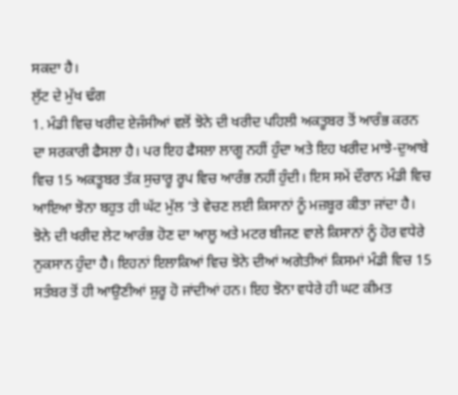ਸਕਦਾ ਹੈ।
ਲੁੱਟ ਦੇ ਮੁੱਖ ਢੰਗ
1. ਮੰਡੀ ਵਿਚ ਖਰੀਦ ਏਜੰਸੀਆਂ ਵਲੋਂ ਝੋਨੇ ਦੀ ਖਰੀਦ ਪਹਿਲੀ ਅਕਤੂਬਰ ਤੋਂ ਆਰੰਭ ਕਰਨ ਦਾ ਸਰਕਾਰੀ ਫੈਸਲਾ ਹੈ। ਪਰ ਇਹ ਫੈਸਲਾ ਲਾਗੂ ਨਹੀਂ ਹੁੰਦਾ ਅਤੇ ਇਹ ਖਰੀਦ ਮਾਝੇ-ਦੁਆਬੇ ਵਿਚ 15 ਅਕਤੂਬਰ ਤੱਕ ਸੁਚਾਰੂ ਰੂਪ ਵਿਚ ਆਰੰਭ ਨਹੀਂ ਹੁੰਦੀ। ਇਸ ਸਮੇਂ ਦੌਰਾਨ ਮੰਡੀ ਵਿਚ ਆਇਆ ਝੋਨਾ ਬਹੁਤ ਹੀ ਘੱਟ ਮੁੱਲ ‘ਤੇ ਵੇਚਣ ਲਈ ਕਿਸਾਨਾਂ ਨੂੰ ਮਜ਼ਬੂਰ ਕੀਤਾ ਜਾਂਦਾ ਹੈ। ਝੋਨੇ ਦੀ ਖਰੀਦ ਲੇਟ ਆਰੰਭ ਹੋਣ ਦਾ ਆਲੂ ਅਤੇ ਮਟਰ ਬੀਜਣ ਵਾਲੇ ਕਿਸਾਨਾਂ ਨੂੰ ਹੋਰ ਵਧੇਰੇ ਨੁਕਸਾਨ ਹੁੰਦਾ ਹੈ। ਇਹਨਾਂ ਇਲਾਕਿਆਂ ਵਿਚ ਝੋਨੇ ਦੀਆਂ ਅਗੇਤੀਆਂ ਕਿਸਮਾਂ ਮੰਡੀ ਵਿਚ 15 ਸਤੰਬਰ ਤੋਂ ਹੀ ਆਉਣੀਆਂ ਸ਼ੁਰੂ ਹੋ ਜਾਂਦੀਆਂ ਹਨ। ਇਹ ਝੋਨਾ ਵਧੇਰੇ ਹੀ ਘਟ ਕੀਮਤ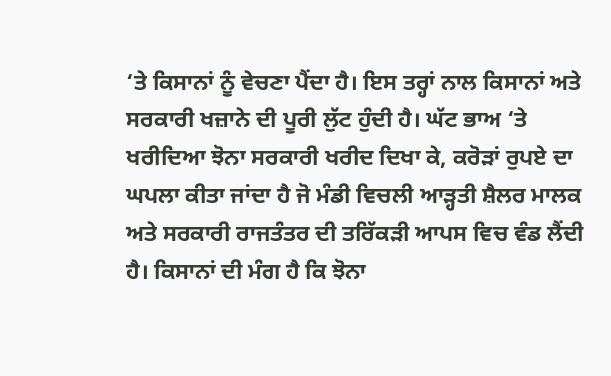‘ਤੇ ਕਿਸਾਨਾਂ ਨੂੰ ਵੇਚਣਾ ਪੈਂਦਾ ਹੈ। ਇਸ ਤਰ੍ਹਾਂ ਨਾਲ ਕਿਸਾਨਾਂ ਅਤੇ ਸਰਕਾਰੀ ਖਜ਼ਾਨੇ ਦੀ ਪੂਰੀ ਲੁੱਟ ਹੁੰਦੀ ਹੈ। ਘੱਟ ਭਾਅ ‘ਤੇ ਖਰੀਦਿਆ ਝੋਨਾ ਸਰਕਾਰੀ ਖਰੀਦ ਦਿਖਾ ਕੇ, ਕਰੋੜਾਂ ਰੁਪਏ ਦਾ ਘਪਲਾ ਕੀਤਾ ਜਾਂਦਾ ਹੈ ਜੋ ਮੰਡੀ ਵਿਚਲੀ ਆੜ੍ਹਤੀ ਸ਼ੈਲਰ ਮਾਲਕ ਅਤੇ ਸਰਕਾਰੀ ਰਾਜਤੰਤਰ ਦੀ ਤਰਿੱਕੜੀ ਆਪਸ ਵਿਚ ਵੰਡ ਲੈਂਦੀ ਹੈ। ਕਿਸਾਨਾਂ ਦੀ ਮੰਗ ਹੈ ਕਿ ਝੋਨਾ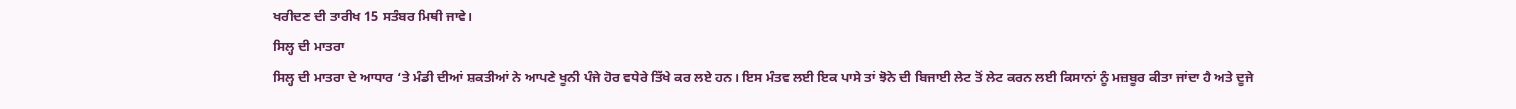ਖਰੀਦਣ ਦੀ ਤਾਰੀਖ 15 ਸਤੰਬਰ ਮਿਥੀ ਜਾਵੇ।
ਸਿਲ੍ਹ ਦੀ ਮਾਤਰਾ
ਸਿਲ੍ਹ ਦੀ ਮਾਤਰਾ ਦੇ ਆਧਾਰ ‘ਤੇ ਮੰਡੀ ਦੀਆਂ ਸ਼ਕਤੀਆਂ ਨੇ ਆਪਣੇ ਖੂਨੀ ਪੰਜੇ ਹੋਰ ਵਧੇਰੇ ਤਿੱਖੇ ਕਰ ਲਏ ਹਨ। ਇਸ ਮੰਤਵ ਲਈ ਇਕ ਪਾਸੇ ਤਾਂ ਝੋਨੇ ਦੀ ਬਿਜਾਈ ਲੇਟ ਤੋਂ ਲੇਟ ਕਰਨ ਲਈ ਕਿਸਾਨਾਂ ਨੂੰ ਮਜ਼ਬੂਰ ਕੀਤਾ ਜਾਂਦਾ ਹੈ ਅਤੇ ਦੂਜੇ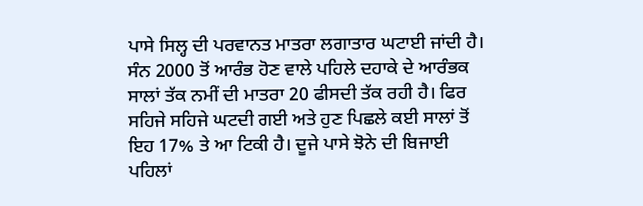ਪਾਸੇ ਸਿਲ੍ਹ ਦੀ ਪਰਵਾਨਤ ਮਾਤਰਾ ਲਗਾਤਾਰ ਘਟਾਈ ਜਾਂਦੀ ਹੈ। ਸੰਨ 2000 ਤੋਂ ਆਰੰਭ ਹੋਣ ਵਾਲੇ ਪਹਿਲੇ ਦਹਾਕੇ ਦੇ ਆਰੰਭਕ ਸਾਲਾਂ ਤੱਕ ਨਮੀਂ ਦੀ ਮਾਤਰਾ 20 ਫੀਸਦੀ ਤੱਕ ਰਹੀ ਹੈ। ਫਿਰ ਸਹਿਜੇ ਸਹਿਜੇ ਘਟਦੀ ਗਈ ਅਤੇ ਹੁਣ ਪਿਛਲੇ ਕਈ ਸਾਲਾਂ ਤੋਂ ਇਹ 17% ਤੇ ਆ ਟਿਕੀ ਹੈ। ਦੂਜੇ ਪਾਸੇ ਝੋਨੇ ਦੀ ਬਿਜਾਈ ਪਹਿਲਾਂ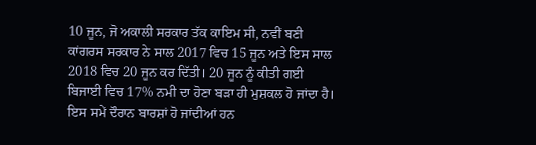10 ਜੂਨ, ਜੋ ਅਕਾਲੀ ਸਰਕਾਰ ਤੱਕ ਕਾਇਮ ਸੀ, ਨਵੀਂ ਬਣੀ ਕਾਂਗਰਸ ਸਰਕਾਰ ਨੇ ਸਾਲ 2017 ਵਿਚ 15 ਜੂਨ ਅਤੇ ਇਸ ਸਾਲ 2018 ਵਿਚ 20 ਜੂਨ ਕਰ ਦਿੱਤੀ। 20 ਜੂਨ ਨੂੰ ਕੀਤੀ ਗਈ ਬਿਜਾਈ ਵਿਚ 17% ਨਮੀ ਦਾ ਹੋਣਾ ਬੜਾ ਹੀ ਮੁਸ਼ਕਲ ਹੋ ਜਾਂਦਾ ਹੈ। ਇਸ ਸਮੇਂ ਦੌਰਾਨ ਬਾਰਸ਼ਾਂ ਹੋ ਜਾਂਦੀਆਂ ਹਨ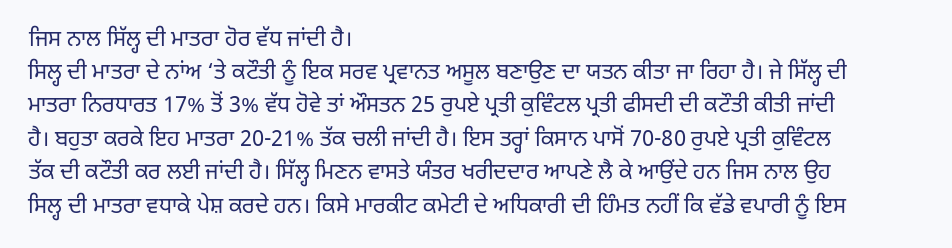ਜਿਸ ਨਾਲ ਸਿੱਲ੍ਹ ਦੀ ਮਾਤਰਾ ਹੋਰ ਵੱਧ ਜਾਂਦੀ ਹੈ।
ਸਿਲ੍ਹ ਦੀ ਮਾਤਰਾ ਦੇ ਨਾਂਅ ‘ਤੇ ਕਟੌਤੀ ਨੂੰ ਇਕ ਸਰਵ ਪ੍ਰਵਾਨਤ ਅਸੂਲ ਬਣਾਉਣ ਦਾ ਯਤਨ ਕੀਤਾ ਜਾ ਰਿਹਾ ਹੈ। ਜੇ ਸਿੱਲ੍ਹ ਦੀ ਮਾਤਰਾ ਨਿਰਧਾਰਤ 17% ਤੋਂ 3% ਵੱਧ ਹੋਵੇ ਤਾਂ ਔਸਤਨ 25 ਰੁਪਏ ਪ੍ਰਤੀ ਕੁਵਿੰਟਲ ਪ੍ਰਤੀ ਫੀਸਦੀ ਦੀ ਕਟੌਤੀ ਕੀਤੀ ਜਾਂਦੀ ਹੈ। ਬਹੁਤਾ ਕਰਕੇ ਇਹ ਮਾਤਰਾ 20-21% ਤੱਕ ਚਲੀ ਜਾਂਦੀ ਹੈ। ਇਸ ਤਰ੍ਹਾਂ ਕਿਸਾਨ ਪਾਸੋਂ 70-80 ਰੁਪਏ ਪ੍ਰਤੀ ਕੁਵਿੰਟਲ ਤੱਕ ਦੀ ਕਟੌਤੀ ਕਰ ਲਈ ਜਾਂਦੀ ਹੈ। ਸਿੱਲ੍ਹ ਮਿਣਨ ਵਾਸਤੇ ਯੰਤਰ ਖਰੀਦਦਾਰ ਆਪਣੇ ਲੈ ਕੇ ਆਉਂਦੇ ਹਨ ਜਿਸ ਨਾਲ ਉਹ ਸਿਲ੍ਹ ਦੀ ਮਾਤਰਾ ਵਧਾਕੇ ਪੇਸ਼ ਕਰਦੇ ਹਨ। ਕਿਸੇ ਮਾਰਕੀਟ ਕਮੇਟੀ ਦੇ ਅਧਿਕਾਰੀ ਦੀ ਹਿੰਮਤ ਨਹੀਂ ਕਿ ਵੱਡੇ ਵਪਾਰੀ ਨੂੰ ਇਸ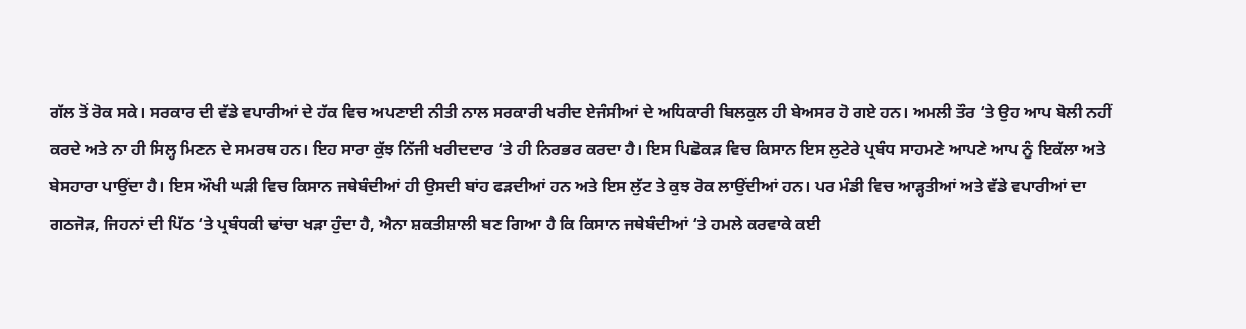ਗੱਲ ਤੋਂ ਰੋਕ ਸਕੇ। ਸਰਕਾਰ ਦੀ ਵੱਡੇ ਵਪਾਰੀਆਂ ਦੇ ਹੱਕ ਵਿਚ ਅਪਣਾਈ ਨੀਤੀ ਨਾਲ ਸਰਕਾਰੀ ਖਰੀਦ ਏਜੰਸੀਆਂ ਦੇ ਅਧਿਕਾਰੀ ਬਿਲਕੁਲ ਹੀ ਬੇਅਸਰ ਹੋ ਗਏ ਹਨ। ਅਮਲੀ ਤੌਰ ‘ਤੇ ਉਹ ਆਪ ਬੋਲੀ ਨਹੀਂ ਕਰਦੇ ਅਤੇ ਨਾ ਹੀ ਸਿਲ੍ਹ ਮਿਣਨ ਦੇ ਸਮਰਥ ਹਨ। ਇਹ ਸਾਰਾ ਕੁੱਝ ਨਿੱਜੀ ਖਰੀਦਦਾਰ ‘ਤੇ ਹੀ ਨਿਰਭਰ ਕਰਦਾ ਹੈ। ਇਸ ਪਿਛੋਕੜ ਵਿਚ ਕਿਸਾਨ ਇਸ ਲੁਟੇਰੇ ਪ੍ਰਬੰਧ ਸਾਹਮਣੇ ਆਪਣੇ ਆਪ ਨੂੰ ਇਕੱਲਾ ਅਤੇ ਬੇਸਹਾਰਾ ਪਾਉਂਦਾ ਹੈ। ਇਸ ਔਖੀ ਘੜੀ ਵਿਚ ਕਿਸਾਨ ਜਥੇਬੰਦੀਆਂ ਹੀ ਉਸਦੀ ਬਾਂਹ ਫੜਦੀਆਂ ਹਨ ਅਤੇ ਇਸ ਲੁੱਟ ਤੇ ਕੁਝ ਰੋਕ ਲਾਉਂਦੀਆਂ ਹਨ। ਪਰ ਮੰਡੀ ਵਿਚ ਆੜ੍ਹਤੀਆਂ ਅਤੇ ਵੱਡੇ ਵਪਾਰੀਆਂ ਦਾ ਗਠਜੋੜ, ਜਿਹਨਾਂ ਦੀ ਪਿੱਠ ‘ਤੇ ਪ੍ਰਬੰਧਕੀ ਢਾਂਚਾ ਖੜਾ ਹੁੰਦਾ ਹੈ, ਐਨਾ ਸ਼ਕਤੀਸ਼ਾਲੀ ਬਣ ਗਿਆ ਹੈ ਕਿ ਕਿਸਾਨ ਜਥੇਬੰਦੀਆਂ ‘ਤੇ ਹਮਲੇ ਕਰਵਾਕੇ ਕਈ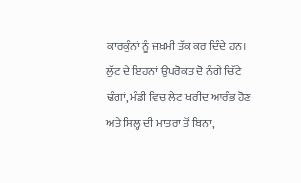ਕਾਰਕੁੰਨਾਂ ਨੂੰ ਜਖ਼ਮੀ ਤੱਕ ਕਰ ਦਿੰਦੇ ਹਨ।
ਲੁੱਟ ਦੇ ਇਹਨਾਂ ਉਪਰੋਕਤ ਦੋ ਨੰਗੇ ਚਿੱਟੇ ਢੰਗਾਂ, ਮੰਡੀ ਵਿਚ ਲੇਟ ਖਰੀਦ ਆਰੰਭ ਹੋਣ ਅਤੇ ਸਿਲ੍ਹ ਦੀ ਮਾਤਰਾ ਤੋਂ ਬਿਨਾ,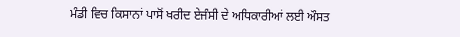ਮੰਡੀ ਵਿਚ ਕਿਸਾਨਾਂ ਪਾਸੋਂ ਖਰੀਦ ਏਜੰਸੀ ਦੇ ਅਧਿਕਾਰੀਆਂ ਲਈ ਔਸਤ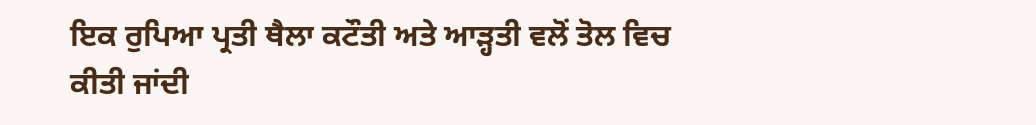ਇਕ ਰੁਪਿਆ ਪ੍ਰਤੀ ਥੈਲਾ ਕਟੌਤੀ ਅਤੇ ਆੜ੍ਹਤੀ ਵਲੋਂ ਤੋਲ ਵਿਚ ਕੀਤੀ ਜਾਂਦੀ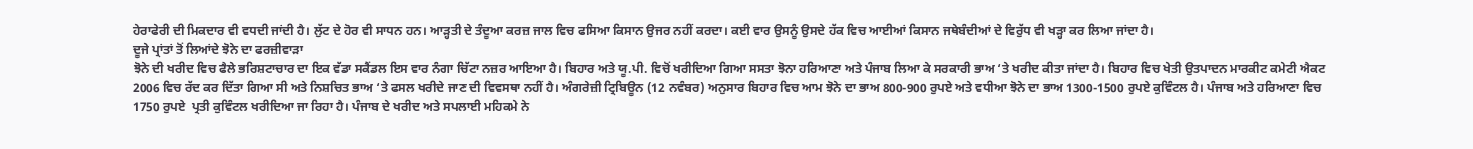ਹੇਰਾਫੇਰੀ ਦੀ ਮਿਕਦਾਰ ਵੀ ਵਧਦੀ ਜਾਂਦੀ ਹੈ। ਲੁੱਟ ਦੇ ਹੋਰ ਵੀ ਸਾਧਨ ਹਨ। ਆੜ੍ਹਤੀ ਦੇ ਤੰਦੂਆ ਕਰਜ਼ ਜਾਲ ਵਿਚ ਫਸਿਆ ਕਿਸਾਨ ਉਜਰ ਨਹੀਂ ਕਰਦਾ। ਕਈ ਵਾਰ ਉਸਨੂੰ ਉਸਦੇ ਹੱਕ ਵਿਚ ਆਈਆਂ ਕਿਸਾਨ ਜਥੇਬੰਦੀਆਂ ਦੇ ਵਿਰੁੱਧ ਵੀ ਖੜ੍ਹਾ ਕਰ ਲਿਆ ਜਾਂਦਾ ਹੈ।
ਦੂਜੇ ਪ੍ਰਾਂਤਾਂ ਤੋਂ ਲਿਆਂਦੇ ਝੋਨੇ ਦਾ ਫਰਜ਼ੀਵਾੜਾ
ਝੋਨੇ ਦੀ ਖਰੀਦ ਵਿਚ ਫੈਲੇ ਭਰਿਸ਼ਟਾਚਾਰ ਦਾ ਇਕ ਵੱਡਾ ਸਕੈਂਡਲ ਇਸ ਵਾਰ ਨੰਗਾ ਚਿੱਟਾ ਨਜ਼ਰ ਆਇਆ ਹੈ। ਬਿਹਾਰ ਅਤੇ ਯੂ.ਪੀ. ਵਿਚੋਂ ਖਰੀਦਿਆ ਗਿਆ ਸਸਤਾ ਝੋਨਾ ਹਰਿਆਣਾ ਅਤੇ ਪੰਜਾਬ ਲਿਆ ਕੇ ਸਰਕਾਰੀ ਭਾਅ ‘ਤੇ ਖਰੀਦ ਕੀਤਾ ਜਾਂਦਾ ਹੈ। ਬਿਹਾਰ ਵਿਚ ਖੇਤੀ ਉਤਪਾਦਨ ਮਾਰਕੀਟ ਕਮੇਟੀ ਐਕਟ 2006 ਵਿਚ ਰੱਦ ਕਰ ਦਿੱਤਾ ਗਿਆ ਸੀ ਅਤੇ ਨਿਸ਼ਚਿਤ ਭਾਅ ‘ਤੇ ਫਸਲ ਖਰੀਦੇ ਜਾਣ ਦੀ ਵਿਵਸਥਾ ਨਹੀਂ ਹੈ। ਅੰਗਰੇਜ਼ੀ ਟ੍ਰਿਬਿਊਨ (12 ਨਵੰਬਰ) ਅਨੁਸਾਰ ਬਿਹਾਰ ਵਿਚ ਆਮ ਝੋਨੇ ਦਾ ਭਾਅ 800-900 ਰੁਪਏ ਅਤੇ ਵਧੀਆ ਝੋਨੇ ਦਾ ਭਾਅ 1300-1500 ਰੁਪਏ ਕੁਵਿੰਟਲ ਹੈ। ਪੰਜਾਬ ਅਤੇ ਹਰਿਆਣਾ ਵਿਚ 1750 ਰੁਪਏ  ਪ੍ਰਤੀ ਕੁਵਿੰਟਲ ਖਰੀਦਿਆ ਜਾ ਰਿਹਾ ਹੈ। ਪੰਜਾਬ ਦੇ ਖਰੀਦ ਅਤੇ ਸਪਲਾਈ ਮਹਿਕਮੇ ਨੇ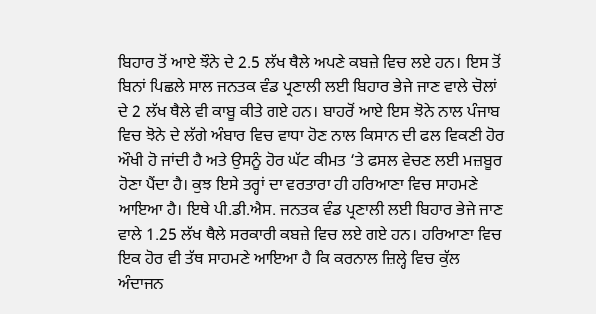ਬਿਹਾਰ ਤੋਂ ਆਏ ਝੌਨੇ ਦੇ 2.5 ਲੱਖ ਥੈਲੇ ਅਪਣੇ ਕਬਜ਼ੇ ਵਿਚ ਲਏ ਹਨ। ਇਸ ਤੋਂ ਬਿਨਾਂ ਪਿਛਲੇ ਸਾਲ ਜਨਤਕ ਵੰਡ ਪ੍ਰਣਾਲੀ ਲਈ ਬਿਹਾਰ ਭੇਜੇ ਜਾਣ ਵਾਲੇ ਚੋਲਾਂ ਦੇ 2 ਲੱਖ ਥੈਲੇ ਵੀ ਕਾਬੂ ਕੀਤੇ ਗਏ ਹਨ। ਬਾਹਰੋਂ ਆਏ ਇਸ ਝੋਨੇ ਨਾਲ ਪੰਜਾਬ ਵਿਚ ਝੋਨੇ ਦੇ ਲੱਗੇ ਅੰਬਾਰ ਵਿਚ ਵਾਧਾ ਹੋਣ ਨਾਲ ਕਿਸਾਨ ਦੀ ਫਲ ਵਿਕਣੀ ਹੋਰ ਔਖੀ ਹੋ ਜਾਂਦੀ ਹੈ ਅਤੇ ਉਸਨੂੰ ਹੋਰ ਘੱਟ ਕੀਮਤ ‘ਤੇ ਫਸਲ ਵੇਚਣ ਲਈ ਮਜ਼ਬੂਰ ਹੋਣਾ ਪੈਂਦਾ ਹੈ। ਕੁਝ ਇਸੇ ਤਰ੍ਹਾਂ ਦਾ ਵਰਤਾਰਾ ਹੀ ਹਰਿਆਣਾ ਵਿਚ ਸਾਹਮਣੇ ਆਇਆ ਹੈ। ਇਥੇ ਪੀ.ਡੀ.ਐਸ. ਜਨਤਕ ਵੰਡ ਪ੍ਰਣਾਲੀ ਲਈ ਬਿਹਾਰ ਭੇਜੇ ਜਾਣ ਵਾਲੇ 1.25 ਲੱਖ ਥੈਲੇ ਸਰਕਾਰੀ ਕਬਜ਼ੇ ਵਿਚ ਲਏ ਗਏ ਹਨ। ਹਰਿਆਣਾ ਵਿਚ ਇਕ ਹੋਰ ਵੀ ਤੱਥ ਸਾਹਮਣੇ ਆਇਆ ਹੈ ਕਿ ਕਰਨਾਲ ਜ਼ਿਲ੍ਹੇ ਵਿਚ ਕੁੱਲ ਅੰਦਾਜਨ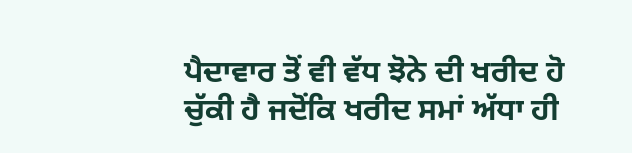ਪੈਦਾਵਾਰ ਤੋਂ ਵੀ ਵੱਧ ਝੋਨੇ ਦੀ ਖਰੀਦ ਹੋ ਚੁੱਕੀ ਹੈ ਜਦੋਂਕਿ ਖਰੀਦ ਸਮਾਂ ਅੱਧਾ ਹੀ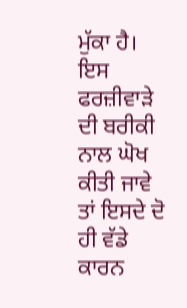ਮੁੱਕਾ ਹੈ।
ਇਸ ਫਰਜ਼ੀਵਾੜੇ ਦੀ ਬਰੀਕੀ ਨਾਲ ਘੋਖ ਕੀਤੀ ਜਾਵੇ ਤਾਂ ਇਸਦੇ ਦੋ ਹੀ ਵੱਡੇ ਕਾਰਨ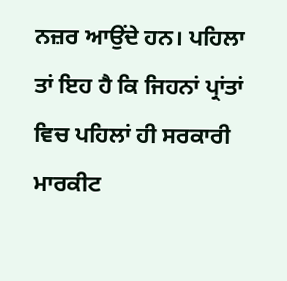ਨਜ਼ਰ ਆਉਂਦੇ ਹਨ। ਪਹਿਲਾ ਤਾਂ ਇਹ ਹੈ ਕਿ ਜਿਹਨਾਂ ਪ੍ਰਾਂਤਾਂ ਵਿਚ ਪਹਿਲਾਂ ਹੀ ਸਰਕਾਰੀ ਮਾਰਕੀਟ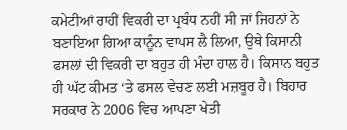ਕਮੇਟੀਆਂ ਰਾਹੀਂ ਵਿਕਰੀ ਦਾ ਪ੍ਰਬੰਧ ਨਹੀਂ ਸੀ ਜਾਂ ਜਿਹਨਾਂ ਨੇ ਬਣਾਇਆ ਗਿਆ ਕਾਨੂੰਨ ਵਾਪਸ ਲੈ ਲਿਆ, ਉਥੇ ਕਿਸਾਨੀ ਫਸਲਾਂ ਦੀ ਵਿਕਰੀ ਦਾ ਬਹੁਤ ਹੀ ਮੰਦਾ ਹਾਲ ਹੈ। ਕਿਸਾਨ ਬਹੁਤ ਹੀ ਘੱਟ ਕੀਮਤ ‘ਤੇ ਫਸਲ ਵੇਚਣ ਲਈ ਮਜ਼ਬੂਰ ਹੈ। ਬਿਹਾਰ ਸਰਕਾਰ ਨੇ 2006 ਵਿਚ ਆਪਣਾ ਖੇਤੀ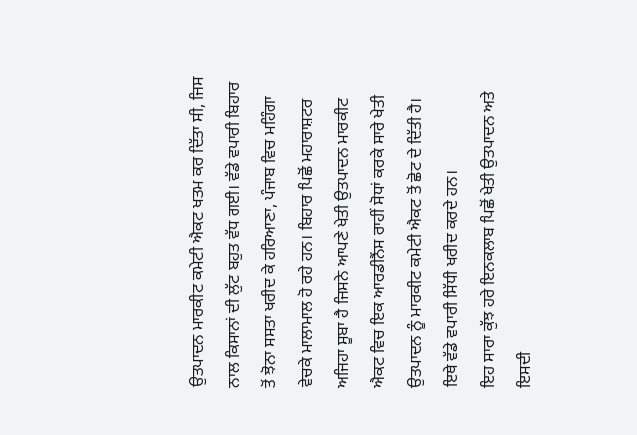ਉਤਪਾਦਨ ਮਾਰਕੀਟ ਕਮੇਟੀ ਐਕਟ ਖਤਮ ਕਰ ਦਿੱਤਾ ਸੀ, ਜਿਸ ਨਾਲ ਕਿਸਾਨਾਂ ਦੀ ਲੁੱਟ ਬਹੁਤ ਵੱਧ ਗਈ। ਵੱਡੇ ਵਪਾਰੀ ਬਿਹਾਰ ਤੋਂ ਝੋਨਾ ਸਸਤਾ ਖਰੀਦ ਕੇ ਹਰਿਆਣਾ, ਪੰਜਾਬ ਵਿਚ ਮਹਿੰਗਾ ਵੇਚਕੇ ਮਾਲਾਮਾਲ ਹੋ ਰਹੇ ਹਨ। ਬਿਹਾਰ ਪਿਛੋਂ ਮਹਾਰਾਸ਼ਟਰ ਅਜਿਹਾ ਸੂਬਾ ਹੈ ਜਿਸਨੇ ਆਪਣੇ ਖੇਤੀ ਉਤਪਾਦਨ ਮਾਰਕੀਟ ਐਕਟ ਵਿਚ ਇਕ ਆਰਡੀਨੈਂਸ ਰਾਹੀਂ ਸੋਧਾਂ ਕਰਕੇ ਸਾਰੇ ਖੇਤੀ ਉਤਪਾਦਨ ਨੂੰ ਮਾਰਕੀਟ ਕਮੇਟੀ ਐਕਟ ਤੋਂ ਛੋਟ ਦੇ ਦਿੱਤੀ ਹੈ। ਇਥੇ ਵੱਡੇ ਵਪਾਰੀ ਸਿੱਧੀ ਖਰੀਦ ਕਰਦੇ ਹਨ।
ਇਹ ਸਾਰਾ ਕੁੱਝ ਹਰੇ ਇਨਕਲਾਬ ਪਿਛੋਂ ਖੇਤੀ ਉਤਪਾਦਨ ਅਤੇ ਇਸਦੀ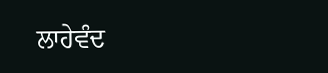ਲਾਹੇਵੰਦ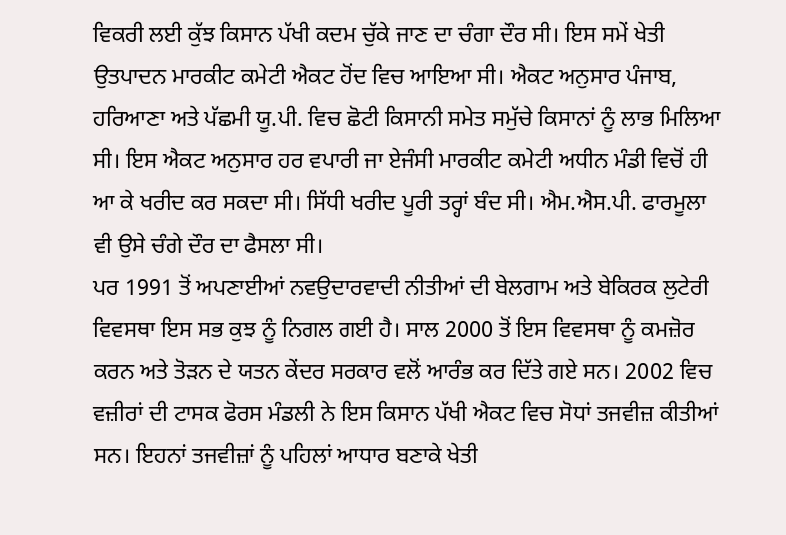ਵਿਕਰੀ ਲਈ ਕੁੱਝ ਕਿਸਾਨ ਪੱਖੀ ਕਦਮ ਚੁੱਕੇ ਜਾਣ ਦਾ ਚੰਗਾ ਦੌਰ ਸੀ। ਇਸ ਸਮੇਂ ਖੇਤੀ ਉਤਪਾਦਨ ਮਾਰਕੀਟ ਕਮੇਟੀ ਐਕਟ ਹੋਂਦ ਵਿਚ ਆਇਆ ਸੀ। ਐਕਟ ਅਨੁਸਾਰ ਪੰਜਾਬ, ਹਰਿਆਣਾ ਅਤੇ ਪੱਛਮੀ ਯੂ.ਪੀ. ਵਿਚ ਛੋਟੀ ਕਿਸਾਨੀ ਸਮੇਤ ਸਮੁੱਚੇ ਕਿਸਾਨਾਂ ਨੂੰ ਲਾਭ ਮਿਲਿਆ ਸੀ। ਇਸ ਐਕਟ ਅਨੁਸਾਰ ਹਰ ਵਪਾਰੀ ਜਾ ਏਜੰਸੀ ਮਾਰਕੀਟ ਕਮੇਟੀ ਅਧੀਨ ਮੰਡੀ ਵਿਚੋਂ ਹੀ ਆ ਕੇ ਖਰੀਦ ਕਰ ਸਕਦਾ ਸੀ। ਸਿੱਧੀ ਖਰੀਦ ਪੂਰੀ ਤਰ੍ਹਾਂ ਬੰਦ ਸੀ। ਐਮ.ਐਸ.ਪੀ. ਫਾਰਮੂਲਾ ਵੀ ਉਸੇ ਚੰਗੇ ਦੌਰ ਦਾ ਫੈਸਲਾ ਸੀ।
ਪਰ 1991 ਤੋਂ ਅਪਣਾਈਆਂ ਨਵਉਦਾਰਵਾਦੀ ਨੀਤੀਆਂ ਦੀ ਬੇਲਗਾਮ ਅਤੇ ਬੇਕਿਰਕ ਲੁਟੇਰੀ ਵਿਵਸਥਾ ਇਸ ਸਭ ਕੁਝ ਨੂੰ ਨਿਗਲ ਗਈ ਹੈ। ਸਾਲ 2000 ਤੋਂ ਇਸ ਵਿਵਸਥਾ ਨੂੰ ਕਮਜ਼ੋਰ ਕਰਨ ਅਤੇ ਤੋੜਨ ਦੇ ਯਤਨ ਕੇਂਦਰ ਸਰਕਾਰ ਵਲੋਂ ਆਰੰਭ ਕਰ ਦਿੱਤੇ ਗਏ ਸਨ। 2002 ਵਿਚ ਵਜ਼ੀਰਾਂ ਦੀ ਟਾਸਕ ਫੋਰਸ ਮੰਡਲੀ ਨੇ ਇਸ ਕਿਸਾਨ ਪੱਖੀ ਐਕਟ ਵਿਚ ਸੋਧਾਂ ਤਜਵੀਜ਼ ਕੀਤੀਆਂ ਸਨ। ਇਹਨਾਂ ਤਜਵੀਜ਼ਾਂ ਨੂੰ ਪਹਿਲਾਂ ਆਧਾਰ ਬਣਾਕੇ ਖੇਤੀ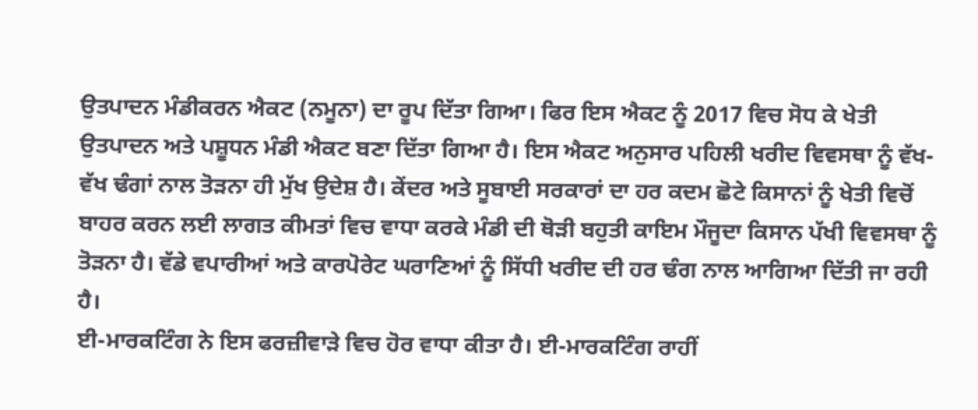ਉਤਪਾਦਨ ਮੰਡੀਕਰਨ ਐਕਟ (ਨਮੂਨਾ) ਦਾ ਰੂਪ ਦਿੱਤਾ ਗਿਆ। ਫਿਰ ਇਸ ਐਕਟ ਨੂੰ 2017 ਵਿਚ ਸੋਧ ਕੇ ਖੇਤੀ ਉਤਪਾਦਨ ਅਤੇ ਪਸ਼ੂਧਨ ਮੰਡੀ ਐਕਟ ਬਣਾ ਦਿੱਤਾ ਗਿਆ ਹੈ। ਇਸ ਐਕਟ ਅਨੁਸਾਰ ਪਹਿਲੀ ਖਰੀਦ ਵਿਵਸਥਾ ਨੂੰ ਵੱਖ-ਵੱਖ ਢੰਗਾਂ ਨਾਲ ਤੋੜਨਾ ਹੀ ਮੁੱਖ ਉਦੇਸ਼ ਹੈ। ਕੇਂਦਰ ਅਤੇ ਸੂਬਾਈ ਸਰਕਾਰਾਂ ਦਾ ਹਰ ਕਦਮ ਛੋਟੇ ਕਿਸਾਨਾਂ ਨੂੰ ਖੇਤੀ ਵਿਚੋਂ ਬਾਹਰ ਕਰਨ ਲਈ ਲਾਗਤ ਕੀਮਤਾਂ ਵਿਚ ਵਾਧਾ ਕਰਕੇ ਮੰਡੀ ਦੀ ਥੋੜੀ ਬਹੁਤੀ ਕਾਇਮ ਮੌਜੂਦਾ ਕਿਸਾਨ ਪੱਖੀ ਵਿਵਸਥਾ ਨੂੰ ਤੋੜਨਾ ਹੈ। ਵੱਡੇ ਵਪਾਰੀਆਂ ਅਤੇ ਕਾਰਪੋਰੇਟ ਘਰਾਣਿਆਂ ਨੂੰ ਸਿੱਧੀ ਖਰੀਦ ਦੀ ਹਰ ਢੰਗ ਨਾਲ ਆਗਿਆ ਦਿੱਤੀ ਜਾ ਰਹੀ ਹੈ।
ਈ-ਮਾਰਕਟਿੰਗ ਨੇ ਇਸ ਫਰਜ਼ੀਵਾੜੇ ਵਿਚ ਹੋਰ ਵਾਧਾ ਕੀਤਾ ਹੈ। ਈ-ਮਾਰਕਟਿੰਗ ਰਾਹੀਂ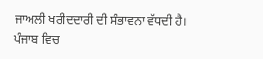ਜਾਅਲੀ ਖਰੀਦਦਾਰੀ ਦੀ ਸੰਭਾਵਨਾ ਵੱਧਦੀ ਹੈ। ਪੰਜਾਬ ਵਿਚ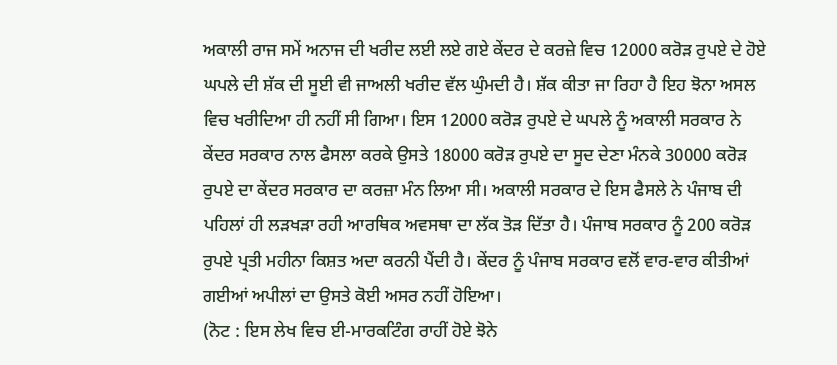ਅਕਾਲੀ ਰਾਜ ਸਮੇਂ ਅਨਾਜ ਦੀ ਖਰੀਦ ਲਈ ਲਏ ਗਏ ਕੇਂਦਰ ਦੇ ਕਰਜ਼ੇ ਵਿਚ 12000 ਕਰੋੜ ਰੁਪਏ ਦੇ ਹੋਏ ਘਪਲੇ ਦੀ ਸ਼ੱਕ ਦੀ ਸੂਈ ਵੀ ਜਾਅਲੀ ਖਰੀਦ ਵੱਲ ਘੁੰਮਦੀ ਹੈ। ਸ਼ੱਕ ਕੀਤਾ ਜਾ ਰਿਹਾ ਹੈ ਇਹ ਝੋਨਾ ਅਸਲ ਵਿਚ ਖਰੀਦਿਆ ਹੀ ਨਹੀਂ ਸੀ ਗਿਆ। ਇਸ 12000 ਕਰੋੜ ਰੁਪਏ ਦੇ ਘਪਲੇ ਨੂੰ ਅਕਾਲੀ ਸਰਕਾਰ ਨੇ ਕੇਂਦਰ ਸਰਕਾਰ ਨਾਲ ਫੈਸਲਾ ਕਰਕੇ ਉਸਤੇ 18000 ਕਰੋੜ ਰੁਪਏ ਦਾ ਸੂਦ ਦੇਣਾ ਮੰਨਕੇ 30000 ਕਰੋੜ ਰੁਪਏ ਦਾ ਕੇਂਦਰ ਸਰਕਾਰ ਦਾ ਕਰਜ਼ਾ ਮੰਨ ਲਿਆ ਸੀ। ਅਕਾਲੀ ਸਰਕਾਰ ਦੇ ਇਸ ਫੈਸਲੇ ਨੇ ਪੰਜਾਬ ਦੀ ਪਹਿਲਾਂ ਹੀ ਲੜਖੜਾ ਰਹੀ ਆਰਥਿਕ ਅਵਸਥਾ ਦਾ ਲੱਕ ਤੋੜ ਦਿੱਤਾ ਹੈ। ਪੰਜਾਬ ਸਰਕਾਰ ਨੂੰ 200 ਕਰੋੜ ਰੁਪਏ ਪ੍ਰਤੀ ਮਹੀਨਾ ਕਿਸ਼ਤ ਅਦਾ ਕਰਨੀ ਪੈਂਦੀ ਹੈ। ਕੇਂਦਰ ਨੂੰ ਪੰਜਾਬ ਸਰਕਾਰ ਵਲੋਂ ਵਾਰ-ਵਾਰ ਕੀਤੀਆਂ ਗਈਆਂ ਅਪੀਲਾਂ ਦਾ ਉਸਤੇ ਕੋਈ ਅਸਰ ਨਹੀਂ ਹੋਇਆ।
(ਨੋਟ : ਇਸ ਲੇਖ ਵਿਚ ਈ-ਮਾਰਕਟਿੰਗ ਰਾਹੀਂ ਹੋਏ ਝੋਨੇ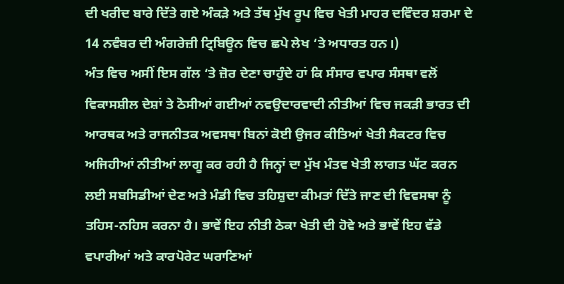ਦੀ ਖਰੀਦ ਬਾਰੇ ਦਿੱਤੇ ਗਏ ਅੰਕੜੇ ਅਤੇ ਤੱਥ ਮੁੱਖ ਰੂਪ ਵਿਚ ਖੇਤੀ ਮਾਹਰ ਦਵਿੰਦਰ ਸ਼ਰਮਾ ਦੇ 14 ਨਵੰਬਰ ਦੀ ਅੰਗਰੇਜ਼ੀ ਟ੍ਰਿਬਿਊਨ ਵਿਚ ਛਪੇ ਲੇਖ ‘ਤੇ ਅਧਾਰਤ ਹਨ।)
ਅੰਤ ਵਿਚ ਅਸੀਂ ਇਸ ਗੱਲ ‘ਤੇ ਜ਼ੋਰ ਦੇਣਾ ਚਾਹੁੰਦੇ ਹਾਂ ਕਿ ਸੰਸਾਰ ਵਪਾਰ ਸੰਸਥਾ ਵਲੋਂ ਵਿਕਾਸਸ਼ੀਲ ਦੇਸ਼ਾਂ ਤੇ ਠੋਸੀਆਂ ਗਈਆਂ ਨਵਉਦਾਰਵਾਦੀ ਨੀਤੀਆਂ ਵਿਚ ਜਕੜੀ ਭਾਰਤ ਦੀ ਆਰਥਕ ਅਤੇ ਰਾਜਨੀਤਕ ਅਵਸਥਾ ਬਿਨਾਂ ਕੋਈ ਉਜਰ ਕੀਤਿਆਂ ਖੇਤੀ ਸੈਕਟਰ ਵਿਚ ਅਜਿਹੀਆਂ ਨੀਤੀਆਂ ਲਾਗੂ ਕਰ ਰਹੀ ਹੈ ਜਿਨ੍ਹਾਂ ਦਾ ਮੁੱਖ ਮੰਤਵ ਖੇਤੀ ਲਾਗਤ ਘੱਟ ਕਰਨ ਲਈ ਸਬਸਿਡੀਆਂ ਦੇਣ ਅਤੇ ਮੰਡੀ ਵਿਚ ਤਹਿਸ਼ੁਦਾ ਕੀਮਤਾਂ ਦਿੱਤੇ ਜਾਣ ਦੀ ਵਿਵਸਥਾ ਨੂੰ ਤਹਿਸ-ਨਹਿਸ ਕਰਨਾ ਹੈ। ਭਾਵੇਂ ਇਹ ਨੀਤੀ ਠੇਕਾ ਖੇਤੀ ਦੀ ਹੋਵੇ ਅਤੇ ਭਾਵੇਂ ਇਹ ਵੱਡੇ ਵਪਾਰੀਆਂ ਅਤੇ ਕਾਰਪੋਰੇਟ ਘਰਾਣਿਆਂ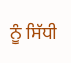ਨੂੰ ਸਿੱਧੀ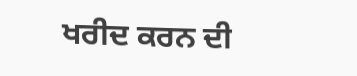ਖਰੀਦ ਕਰਨ ਦੀ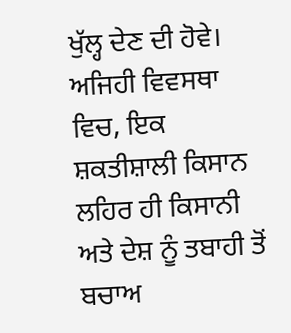ਖੁੱਲ੍ਹ ਦੇਣ ਦੀ ਹੋਵੇ।
ਅਜਿਹੀ ਵਿਵਸਥਾ ਵਿਚ, ਇਕ ਸ਼ਕਤੀਸ਼ਾਲੀ ਕਿਸਾਨ ਲਹਿਰ ਹੀ ਕਿਸਾਨੀ ਅਤੇ ਦੇਸ਼ ਨੂੰ ਤਬਾਹੀ ਤੋਂ ਬਚਾਅ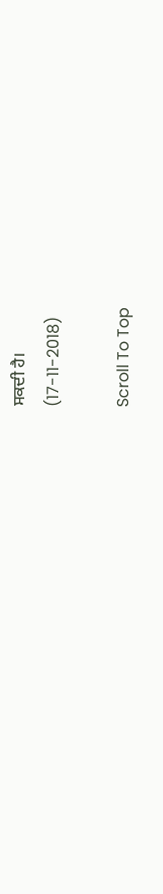ਸਕਦੀ ਹੈ।
(17-11-2018)

Scroll To Top